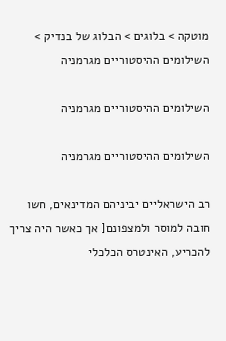מוטקה > בלוגים > הבלוג של בנדיק > השילומים ההיסטוריים מגרמניה

השילומים ההיסטוריים מגרמניה

השילומים ההיסטוריים מגרמניה

רב הישראליים יביניהם המדינאים, חשו חובה למוסר ולמצפונם[ אך כאשר היה צריך להכריע, האינטרס הכלכלי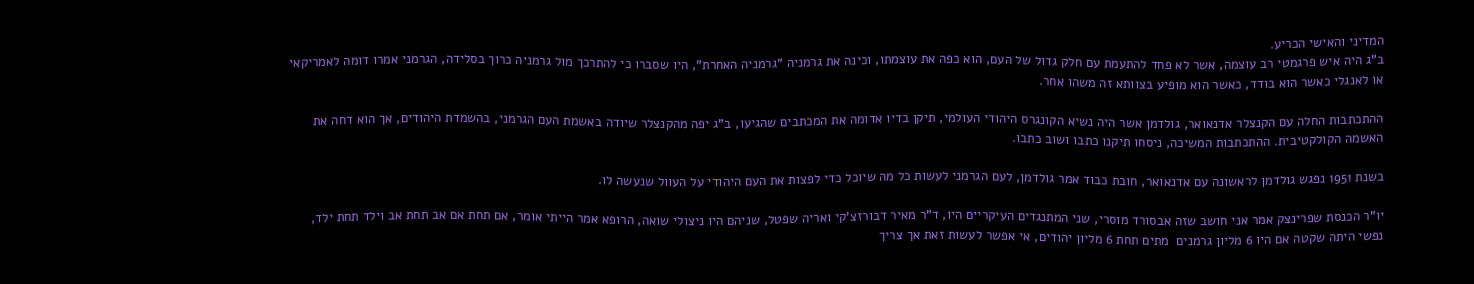המדיני והאישי הכריע.
ב"ג היה איש פרגמטי רב עוצמה, אשר לא פחד להתעמת עם חלק גדול של העם, הוא כפה את עוצמתו, וכינה את גרמניה "גרמניה האחרת", היו שסברו כי להתרכך מול גרמניה כרוך בסלידה, הגרמני אמרו דומה לאמריקאי או לאנגלי כאשר הוא בודד, כאשר הוא מופיע בצוותא זה משהו אחר.

ההתכתבות החלה עם הקנצלר אדנאואר, גולדמן אשר היה נשיא הקונגרס היהודי העולמי, תיקן בדיו אדומה את המכתבים שהגיעו, ב"ג יפה מהקנצלר שיודה באשמת העם הגרמני, בהשמדת היהודים, אך הוא דחה את האשמה הקולקטיבית. ההתכתבות המשיכה, ניסחו תיקנו כתבו ושוב כתבו.

בשנת 1951 נפגש גולדמן לראשונה עם אדנאואר, חובת כבוד אמר גולדמן, לעם הגרמני לעשות כל מה שיוכל כדי לפצות את העם היהודי על העוול שנעשה לו.

יו"ר הכנסת שפרינצק אמר אני חושב שזה אבסורד מוסרי, שני המתנגדים העיקריים היו, ד"ר מאיר דבורזצ'קי ואריה שפטל, שניהם היו ניצולי שואה, הרופא אמר הייתי אומר, אם תחת אם אב תחת אב וילד תחת ילד, נפשי היתה שקטה אם היו 6 מליון גרמנים  מתים תחת 6 מליון יהודים, אי אפשר לעשות זאת אך צריך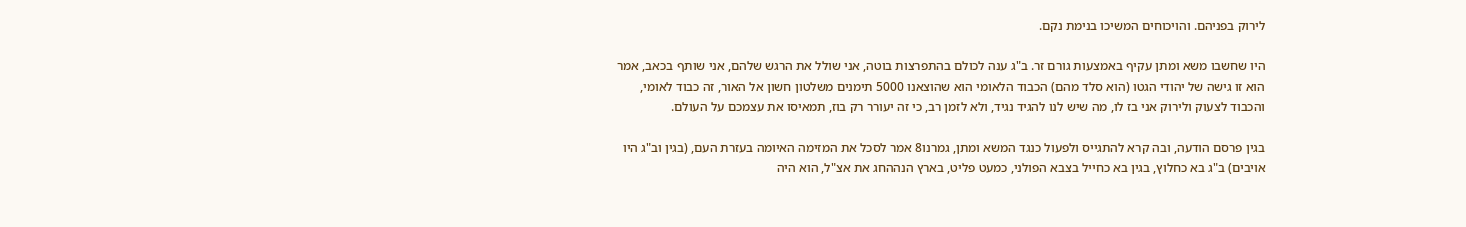לירוק בפניהם. והויכוחים המשיכו בנימת נקם.

היו שחשבו משא ומתן עקיף באמצעות גורם זר. ב"ג ענה לכולם בהתפרצות בוטה, אני שולל את הרגש שלהם, אני שותף בכאב, אמר הוא זו גישה של יהודי הגטו (הוא סלד מהם) הכבוד הלאומי הוא שהוצאנו 5000 תימנים משלטון חשון אל האור, זה כבוד לאומי, והכבוד לצעוק ולירוק אני בז לו, מה שיש לנו להגיד נגיד, ולא לזמן רב, כי זה יעורר רק בוז, תמאיסו את עצמכם על העולם.

בגין פרסם הודעה, ובה קרא להתגייס ולפעול כנגד המשא ומתן, גמרנו8 אמר לסכל את המזימה האיומה בעזרת העם, (בגין וב"ג היו אויבים) ב"ג בא כחלוץ, בגין בא כחייל בצבא הפולני, כמעט פליט, בארץ הנההחג את אצ"ל, הוא היה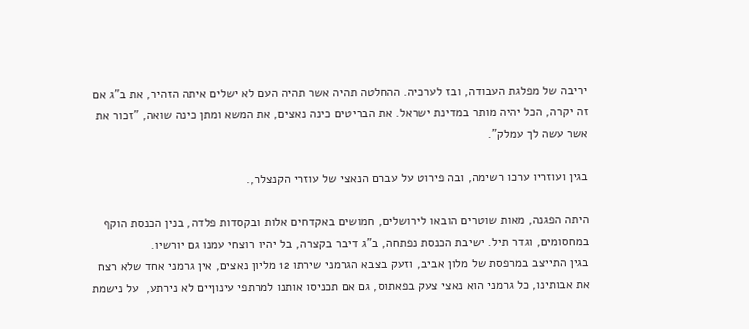יריבה של מפלגת העבודה, ובז לערכיה. ההחלטה תהיה אשר תהיה העם לא ישלים איתה הזהיר, את ב"ג אם זה יקרה, הכל יהיה מותר במדינת ישראל. את הבריטים כינה נאצים, את המשא ומתן כינה שואה, "זכור את אשר עשה לך עמלק".

בגין ועוזריו ערכו רשימה, ובה פירוט על עברם הנאצי של עוזרי הקנצלר,.

היתה הפגנה, מאות שוטרים הובאו לירושלים, חמושים באקדחים אלות ובקסדות פלדה, בנין הכנסת הוקף במחסומים, וגדר תיל. ישיבת הכנסת נפתחה, ב"ג דיבר בקצרה, בל יהיו רוצחי עמנו גם יורשיו.
בגין התייצב במרפסת של מלון אביב, וזעק בצבא הגרמני שירתו 12 מליון נאצים, אין גרמני אחד שלא רצח את אבותינו, כל גרמני הוא נאצי צעק בפאתוס, גם אם תכניסו אותנו למרתפי עינוןיים לא נירתע,  על נישמת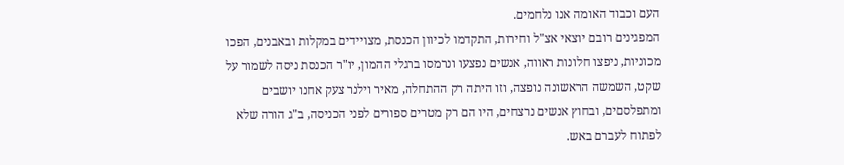העם וכבוד האומה אנו נלחמים.
המפגינים רובם יוצאי אצ"ל וחירות, התקדמו לכיוון הכנסת, מצויידים במקלות ובאבנים, הפכו מכוניות, ניפצו חלונות ראווה, אנשים נפצעו ונרמסו ברגלי ההמון, יו"ר הכנסת ניסה לשמור על שקט, השמשה הראשונה נופצה, וזו היתה רק ההתחלה, מאיר וילנר צעק אחנו יושבים ומתפלסםים, ובחוץ אנשים נרצחים, היו הם רק מטרים ספורים לפני הכניסה, ב"ג הורה שלא לפתוח לעברם באש.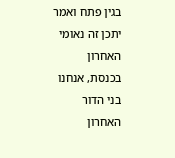בגין פתח ואמר יתכן זה נאומי האחרון בכנסת, אנחנו בני הדור האחרון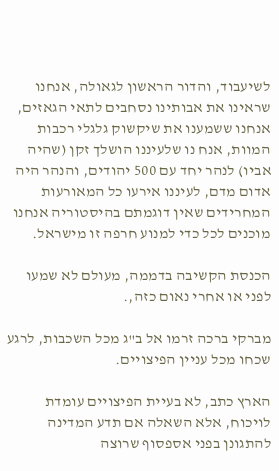לשיעבוד, והדור הראשון לגאולה, אנחנו שראינו את אבותינו נסחבים לתאי הגאזים, אנחנו ששמענו את שיקשוק גלגלי רכבות המוות, אנח נו שלעיננו הושלך זקן (שהיה אביו) לנהר יחד עם 500 יהודים, והנהר היה אדום מדם, לעיננו אירעו כל המאורעות המחרידים שאין דוגמתם בהיסטוריה אנחנו מוכנים לכל כדי למנוע חרפה זו מישראל.

הכנסת הקשיבה בדממה, מעולם לא שמעו לפני או אחרי נאום כזה,.

מברקי ברכה זרמו אל ב"ג מכל השכבות, לרגע שכחו מכל עניין הפיצויים.

הארץ כתב, לא בעיית הפיצויים עומדת לויכוח, אלא השאלה אם תדע המדינה להתגונן בפני אספסוף שרוצה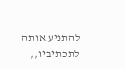להתניע אותה לתכתיביו,,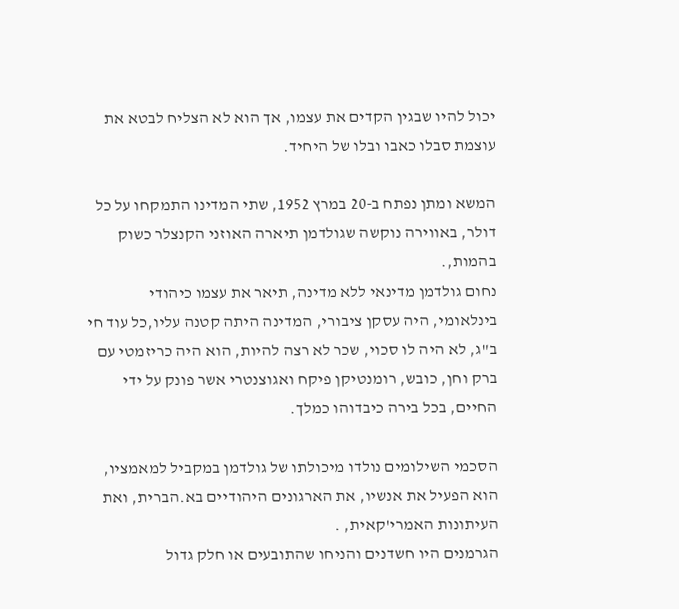יכול להיו שבגין הקדים את עצמו, אך הוא לא הצליח לבטא את עוצמת סבלו כאבו ובלו של היחיד.

המשא ומתן נפתח ב-20 במרץ 1952, שתי המדינו התמקחו על כל דולר, באווירה נוקשה שגולדמן תיארה האוזני הקנצלר כשוק בהמות,.
נחום גולדמן מדינאי ללא מדינה, תיאר את עצמו כיהודי בינלאומי, היה עסקן ציבורי, המדינה היתה קטנה עליו,כל עוד חי ב"ג, לא היה לו סכוי, שכר לא רצה להיות, הוא היה כריזמטי עם ברק וחן, כובש, רומנטיקן פיקח ואגוצנטרי אשר פונק על ידי החיים, בכל בירה כיבדוהו כמלך.

הסכמי השילומים נולדו מיכולתו של גולדמן במקביל למאמציו, הוא הפעיל את אנשיו, את הארגונים היהודיים בא.הברית, ואת העיתונות האמרי'קאית, .
הגרמנים היו חשדנים והניחו שהתובעים או חלק גדול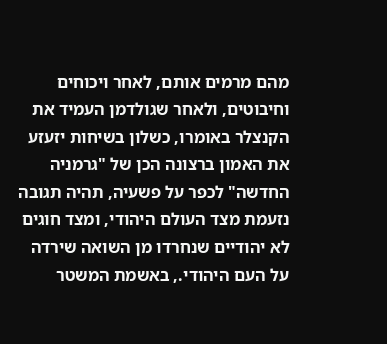מהם מרמים אותם, לאחר ויכוחים וחיבוטים, ולאחר שגולדמן העמיד את הקנצלר באומרו, כשלון בשיחות יזעזע את האמון ברצונה הכן של "גרמניה החדשה" לכפר על פשעיה, תהיה תגובה נזעמת מצד העולם היהודי, ומצד חוגים לא יהודיים שנחרדו מן השואה שירדה על העם היהודי., באשמת המשטר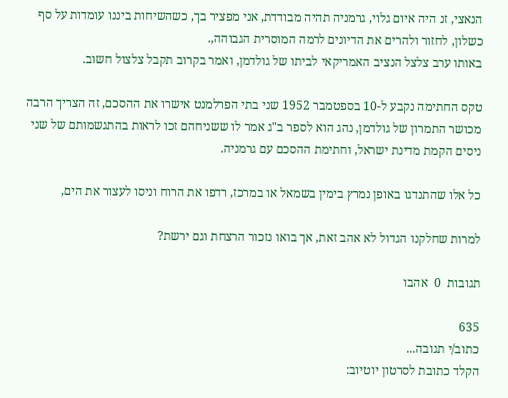הנאצי, זנ היה איום גלוי, גרמניה תהיה מבודדת, אני מפציר בך, כשהשיחות ביננו עומדות על סף כשלון, לחזור ולהרים את הדיונים לרמה המוסרית הגבוהה,.
באותו ערב צלצל הנציב האמריקאי לביתו של גולדמן, ואמר בקרוב תקבל צלצול חשוב.

טקס החתימה נקבע ל-10 בספטמבר 1952 שני בתי הפרלמנט אישרו את ההסכם, זה הצריך הרבה מכושר התמרון של גולדמן, נהג הוא לספר ב"ג אמר לו ששניחהם זכו לראות בהתגשמותם של שני ניסים הקמת מדינת ישראל, וחתימת ההסכם עם גרמניה.

כל אלו שהתנדגו באופן נמרץ בימין בשמאל או במרכז, רדפו את הרוח וניסו לעצור את הים,

למרות שחלקנו הגדול לא אהב זאת, אך בואו נזכור הרצחת וגם ירשת?

תגובות  0  אהבו

635
כתוב/י תגובה...
הקלד כתובת לסרטון יוטיוב: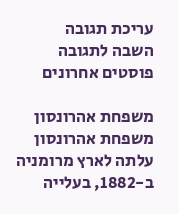עריכת תגובה
השבה לתגובה
פוסטים אחרונים

משפחת אהרונסון
משפחת אהרונסון עלתה לארץ מרומניה ב-1882, בעלייה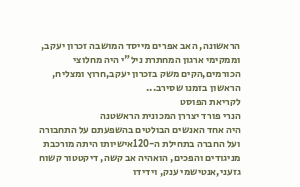הראשונה, האב אפרים מייסד המושבה זכרון יעקב, וממקימי ארגון המחתרת ניל"י היה מחלוצי הכורמים,הקים משק בזכרון יעקב,חרוץ ומצליח, הראשון בזמנו שסירב...
לקריאת הפוסט
הנרי פורד יצררן המכונית הראשטנה
היה אחד האנשים הבולטים בהשפעתם על התחבורה ועל החברה בתחילת ה-120אישיותו היתה מורכבת מניגודים והפכים, הואהיה אב קשה, דיקטטור קשוח גזעני,אנטישמי ענק, וידידו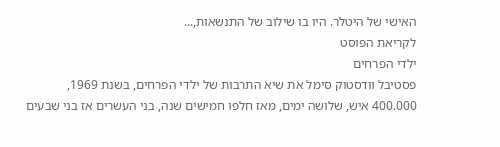האישי של היטלר. היו בו שילוב של התנשאות,...
לקריאת הפוסט
ילדי הפרחים
פסטיבל וודסטוק סימל את שיא התרבות של ילדי הפרחים, בשנת 1969, 400.000 איש, שלושה ימים, מאז חלפו חמישים שנה, בני העשרים אז בני שבעים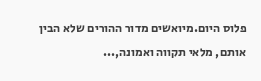פלוס היום.מיואשים מדור ההורים שלא הבין אותם, מלאי תקווה ואמונה,...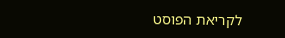לקריאת הפוסט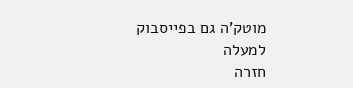מוטק’ה גם בפייסבוק
למעלה
חזרה